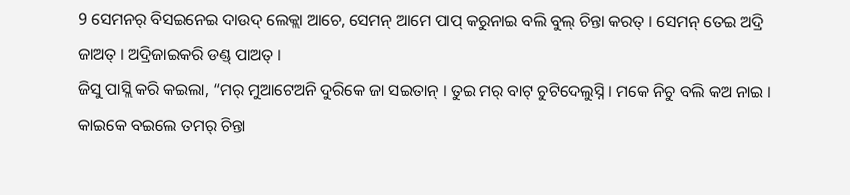9 ସେମନର୍ ବିସଇନେଇ ଦାଉଦ୍ ଲେକ୍ଲା ଆଚେ, ସେମନ୍ ଆମେ ପାପ୍ କରୁନାଇ ବଲି ବୁଲ୍ ଚିନ୍ତା କରତ୍ । ସେମନ୍ ତେଇ ଅଦ୍ରି ଜାଅତ୍ । ଅଦ୍ରିଜାଇକରି ଡଣ୍ଡ୍ ପାଅତ୍ ।
ଜିସୁ ପାସ୍ଲି କରି କଇଲା, “ମର୍ ମୁଆଟେଅନି ଦୁରିକେ ଜା ସଇତାନ୍ । ତୁଇ ମର୍ ବାଟ୍ ଚୁଟିଦେଲୁସ୍ନି । ମକେ ନିଚୁ ବଲି କଅ ନାଇ । କାଇକେ ବଇଲେ ତମର୍ ଚିନ୍ତା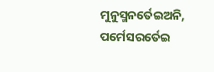ମୁନୁସ୍ମନର୍ତେଇଅନି, ପର୍ମେସରର୍ତେଇ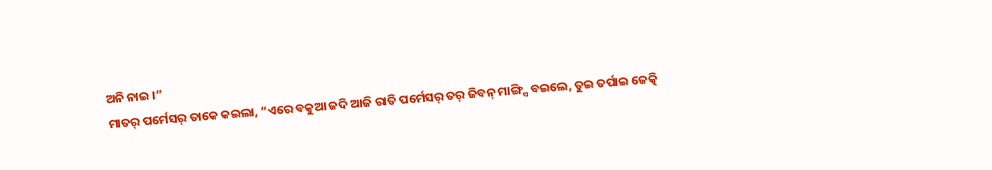ଅନି ନାଇ ।”
ମାତର୍ ପର୍ମେସର୍ ତାକେ କଇଲା, “ଏରେ ବକୁଆ ଜଦି ଆଜି ରାତି ପର୍ମେସର୍ ତର୍ ଜିବନ୍ ମାଙ୍ଗ୍ସି ବଇଲେ, ତୁଇ ତର୍ପାଇ ଜେତ୍କି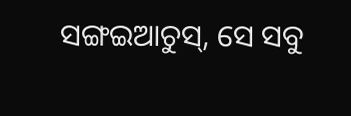ସଙ୍ଗଇଆଚୁସ୍, ସେ ସବୁ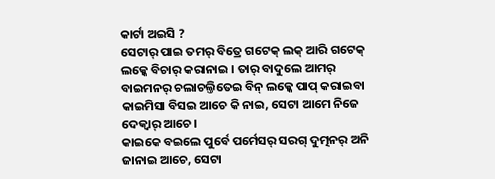କାର୍ଟା ଅଇସି ?
ସେଟାର୍ ପାଇ ତମର୍ ବିତ୍ରେ ଗଟେକ୍ ଲକ୍ ଆରି ଗଟେକ୍ ଲକ୍କେ ବିଚାର୍ କରାନାଇ । ତାର୍ ବାଦୁଲେ ଆମର୍ ବାଇମନର୍ ଚଲାଚଲ୍ତିତେଇ ବିନ୍ ଲକ୍କେ ପାପ୍ କରାଇବା କାଇମିସା ବିସଇ ଆଚେ କି ନାଇ, ସେଟା ଆମେ ନିଜେ ଦେକ୍ବାର୍ ଆଚେ ।
କାଇକେ ବଇଲେ ପୁର୍ବେ ପର୍ମେସର୍ ସରଗ୍ ଦୁତ୍ମନର୍ ଅନି ଜାନାଇ ଆଚେ, ସେଟା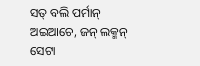ସତ୍ ବଲି ପର୍ମାନ୍ ଅଇଆଚେ, ଜନ୍ ଲକ୍ମନ୍ ସେଟା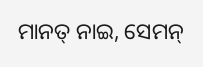ମାନତ୍ ନାଇ, ସେମନ୍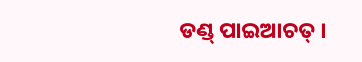ଡଣ୍ଡ୍ ପାଇଆଚତ୍ ।